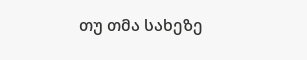თუ თმა სახეზე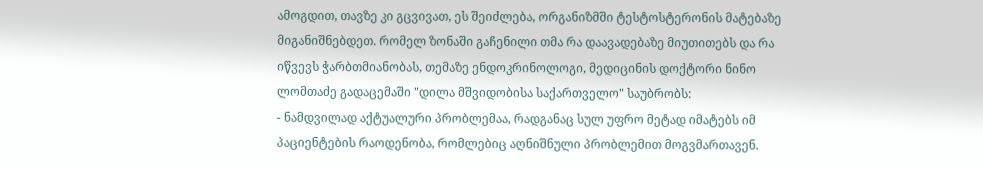ამოგდით, თავზე კი გცვივათ, ეს შეიძლება, ორგანიზმში ტესტოსტერონის მატებაზე მიგანიშნებდეთ. რომელ ზონაში გაჩენილი თმა რა დაავადებაზე მიუთითებს და რა იწვევს ჭარბთმიანობას, თემაზე ენდოკრინოლოგი, მედიცინის დოქტორი ნინო ლომთაძე გადაცემაში "დილა მშვიდობისა საქართველო" საუბრობს:
- ნამდვილად აქტუალური პრობლემაა, რადგანაც სულ უფრო მეტად იმატებს იმ პაციენტების რაოდენობა, რომლებიც აღნიშნული პრობლემით მოგვმართავენ.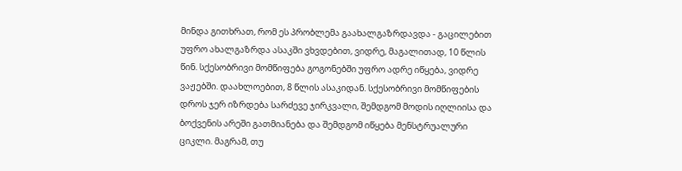მინდა გითხრათ, რომ ეს პრობლემა გაახალგაზრდავდა - გაცილებით უფრო ახალგაზრდა ასაკში ვხვდებით, ვიდრე, მაგალითად, 10 წლის წინ. სქესობრივი მომწიფება გოგონებში უფრო ადრე იწყება, ვიდრე ვაჟებში. დაახლოებით, 8 წლის ასაკიდან. სქესობრივი მომწიფების დროს ჯერ იზრდება სარძევე ჯირკვალი, შემდგომ მოდის იღლიისა და ბოქვენის არეში გათმიანება და შემდგომ იწყება მენსტრუალური ციკლი. მაგრამ, თუ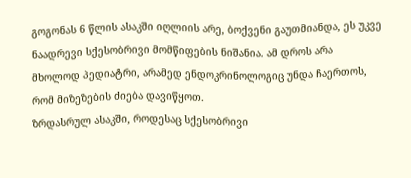გოგონას 6 წლის ასაკში იღლიის არე, ბოქვენი გაუთმიანდა, ეს უკვე ნაადრევი სქესობრივი მომწიფების ნიშანია. ამ დროს არა მხოლოდ პედიატრი, არამედ ენდოკრინოლოგიც უნდა ჩაერთოს, რომ მიზეზების ძიება დავიწყოთ.
ზრდასრულ ასაკში, როდესაც სქესობრივი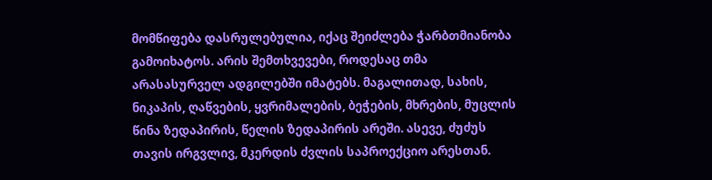მომწიფება დასრულებულია, იქაც შეიძლება ჭარბთმიანობა გამოიხატოს. არის შემთხვევები, როდესაც თმა არასასურველ ადგილებში იმატებს. მაგალითად, სახის, ნიკაპის, ღაწვების, ყვრიმალების, ბეჭების, მხრების, მუცლის წინა ზედაპირის, წელის ზედაპირის არეში. ასევე, ძუძუს თავის ირგვლივ, მკერდის ძვლის საპროექციო არესთან.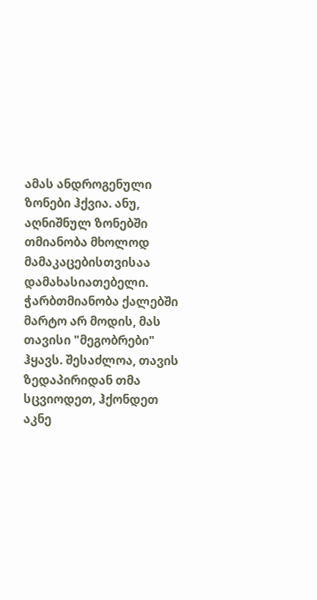ამას ანდროგენული ზონები ჰქვია. ანუ, აღნიშნულ ზონებში თმიანობა მხოლოდ მამაკაცებისთვისაა დამახასიათებელი. ჭარბთმიანობა ქალებში მარტო არ მოდის, მას თავისი "მეგობრები" ჰყავს. შესაძლოა, თავის ზედაპირიდან თმა სცვიოდეთ, ჰქონდეთ აკნე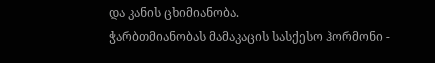და კანის ცხიმიანობა.
ჭარბთმიანობას მამაკაცის სასქესო ჰორმონი -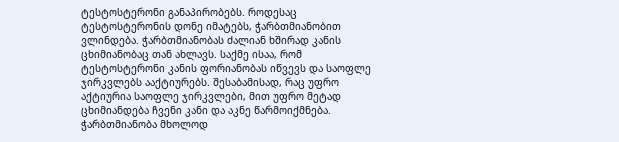ტესტოსტერონი განაპირობებს. როდესაც ტესტოსტერონის დონე იმატებს, ჭარბთმიანობით ვლინდება. ჭარბთმიანობას ძალიან ხშირად კანის ცხიმიანობაც თან ახლავს. საქმე ისაა, რომ ტესტოსტერონი კანის ფორიანობას იწვევს და საოფლე ჯირკვლებს ააქტიურებს. შესაბამისად, რაც უფრო აქტიურია საოფლე ჯირკვლები, მით უფრო მეტად ცხიმიანდება ჩვენი კანი და აკნე წარმოიქმნება.
ჭარბთმიანობა მხოლოდ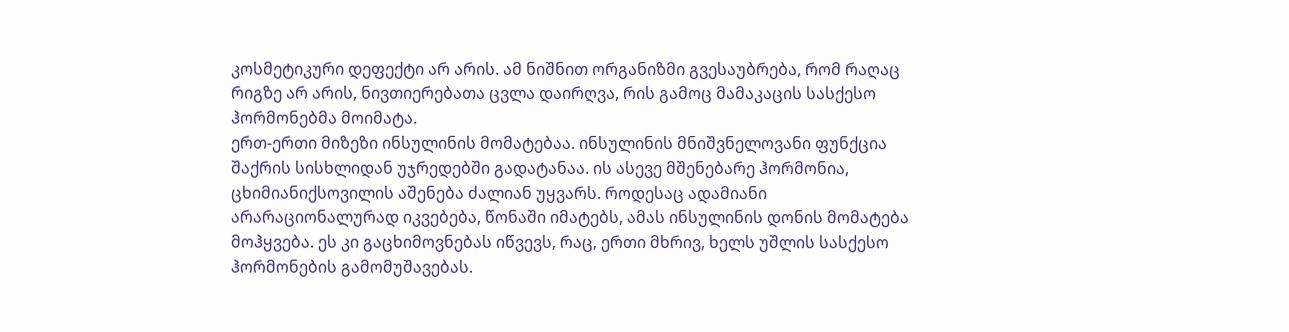კოსმეტიკური დეფექტი არ არის. ამ ნიშნით ორგანიზმი გვესაუბრება, რომ რაღაც რიგზე არ არის, ნივთიერებათა ცვლა დაირღვა, რის გამოც მამაკაცის სასქესო ჰორმონებმა მოიმატა.
ერთ-ერთი მიზეზი ინსულინის მომატებაა. ინსულინის მნიშვნელოვანი ფუნქცია შაქრის სისხლიდან უჯრედებში გადატანაა. ის ასევე მშენებარე ჰორმონია, ცხიმიანიქსოვილის აშენება ძალიან უყვარს. როდესაც ადამიანი არარაციონალურად იკვებება, წონაში იმატებს, ამას ინსულინის დონის მომატება მოჰყვება. ეს კი გაცხიმოვნებას იწვევს, რაც, ერთი მხრივ, ხელს უშლის სასქესო ჰორმონების გამომუშავებას.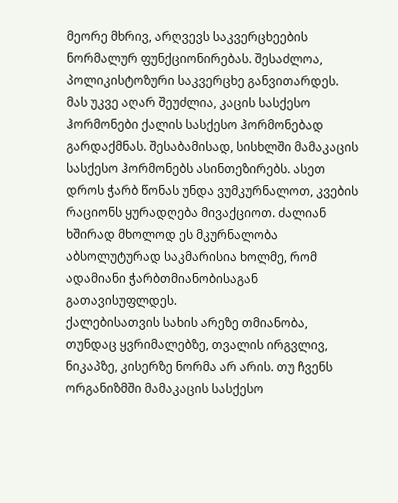მეორე მხრივ, არღვევს საკვერცხეების ნორმალურ ფუნქციონირებას. შესაძლოა, პოლიკისტოზური საკვერცხე განვითარდეს. მას უკვე აღარ შეუძლია, კაცის სასქესო ჰორმონები ქალის სასქესო ჰორმონებად გარდაქმნას. შესაბამისად, სისხლში მამაკაცის სასქესო ჰორმონებს ასინთეზირებს. ასეთ დროს ჭარბ წონას უნდა ვუმკურნალოთ, კვების რაციონს ყურადღება მივაქციოთ. ძალიან ხშირად მხოლოდ ეს მკურნალობა აბსოლუტურად საკმარისია ხოლმე, რომ ადამიანი ჭარბთმიანობისაგან გათავისუფლდეს.
ქალებისათვის სახის არეზე თმიანობა, თუნდაც ყვრიმალებზე, თვალის ირგვლივ, ნიკაპზე, კისერზე ნორმა არ არის. თუ ჩვენს ორგანიზმში მამაკაცის სასქესო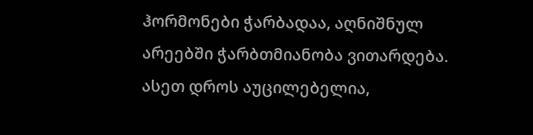ჰორმონები ჭარბადაა, აღნიშნულ არეებში ჭარბთმიანობა ვითარდება. ასეთ დროს აუცილებელია,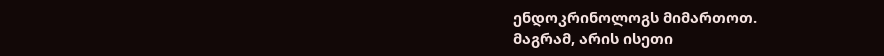ენდოკრინოლოგს მიმართოთ.
მაგრამ, არის ისეთი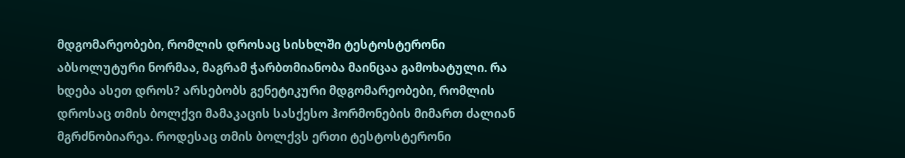მდგომარეობები, რომლის დროსაც სისხლში ტესტოსტერონი აბსოლუტური ნორმაა, მაგრამ ჭარბთმიანობა მაინცაა გამოხატული. რა ხდება ასეთ დროს? არსებობს გენეტიკური მდგომარეობები, რომლის დროსაც თმის ბოლქვი მამაკაცის სასქესო ჰორმონების მიმართ ძალიან მგრძნობიარეა. როდესაც თმის ბოლქვს ერთი ტესტოსტერონი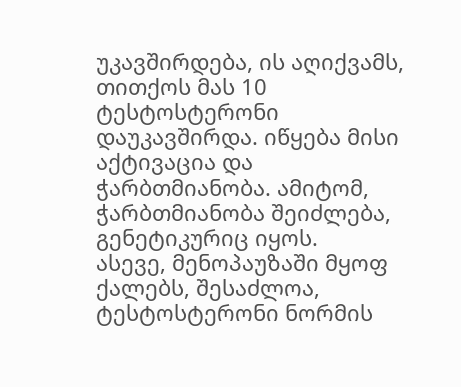უკავშირდება, ის აღიქვამს, თითქოს მას 10 ტესტოსტერონი დაუკავშირდა. იწყება მისი აქტივაცია და ჭარბთმიანობა. ამიტომ, ჭარბთმიანობა შეიძლება, გენეტიკურიც იყოს.
ასევე, მენოპაუზაში მყოფ ქალებს, შესაძლოა, ტესტოსტერონი ნორმის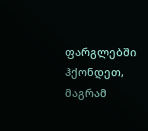ფარგლებში ჰქონდეთ, მაგრამ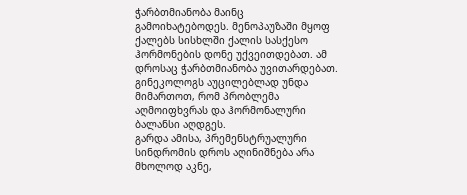ჭარბთმიანობა მაინც გამოიხატებოდეს. მენოპაუზაში მყოფ ქალებს სისხლში ქალის სასქესო ჰორმონების დონე უქვეითდებათ. ამ დროსაც ჭარბთმიანობა უვითარდებათ. გინეკოლოგს აუცილებლად უნდა მიმართოთ, რომ პრობლემა აღმოიფხვრას და ჰორმონალური ბალანსი აღდგეს.
გარდა ამისა, პრემენსტრუალური სინდრომის დროს აღინიშნება არა მხოლოდ აკნე,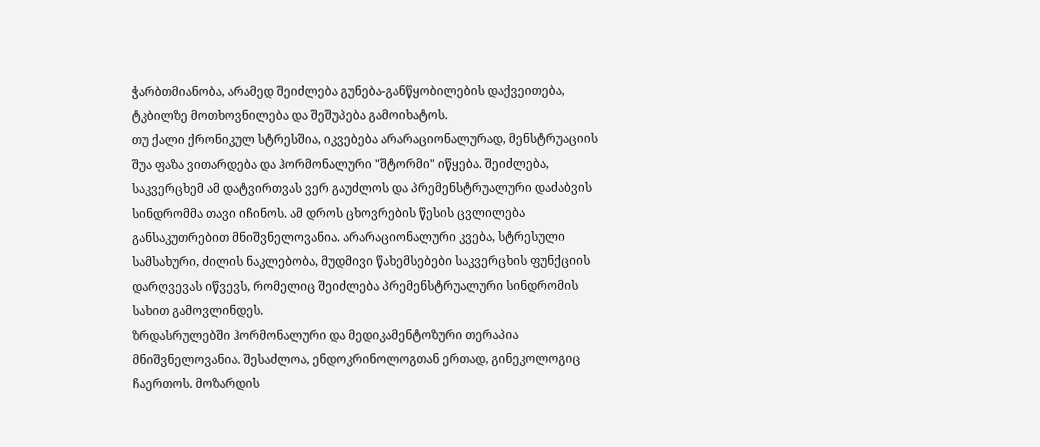ჭარბთმიანობა, არამედ შეიძლება გუნება-განწყობილების დაქვეითება, ტკბილზე მოთხოვნილება და შეშუპება გამოიხატოს.
თუ ქალი ქრონიკულ სტრესშია, იკვებება არარაციონალურად, მენსტრუაციის შუა ფაზა ვითარდება და ჰორმონალური "შტორმი" იწყება. შეიძლება, საკვერცხემ ამ დატვირთვას ვერ გაუძლოს და პრემენსტრუალური დაძაბვის სინდრომმა თავი იჩინოს. ამ დროს ცხოვრების წესის ცვლილება განსაკუთრებით მნიშვნელოვანია. არარაციონალური კვება, სტრესული სამსახური, ძილის ნაკლებობა, მუდმივი წახემსებები საკვერცხის ფუნქციის დარღვევას იწვევს, რომელიც შეიძლება პრემენსტრუალური სინდრომის სახით გამოვლინდეს.
ზრდასრულებში ჰორმონალური და მედიკამენტოზური თერაპია მნიშვნელოვანია. შესაძლოა, ენდოკრინოლოგთან ერთად, გინეკოლოგიც ჩაერთოს. მოზარდის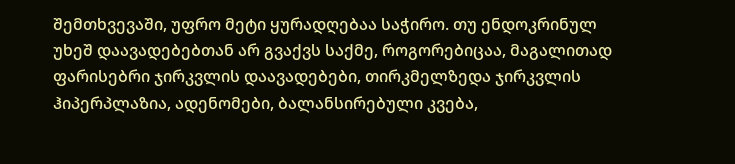შემთხვევაში, უფრო მეტი ყურადღებაა საჭირო. თუ ენდოკრინულ უხეშ დაავადებებთან არ გვაქვს საქმე, როგორებიცაა, მაგალითად ფარისებრი ჯირკვლის დაავადებები, თირკმელზედა ჯირკვლის ჰიპერპლაზია, ადენომები, ბალანსირებული კვება,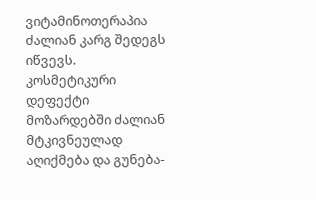ვიტამინოთერაპია ძალიან კარგ შედეგს იწვევს.
კოსმეტიკური დეფექტი მოზარდებში ძალიან მტკივნეულად აღიქმება და გუნება-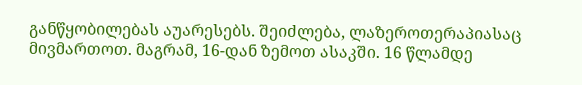განწყობილებას აუარესებს. შეიძლება, ლაზეროთერაპიასაც მივმართოთ. მაგრამ, 16-დან ზემოთ ასაკში. 16 წლამდე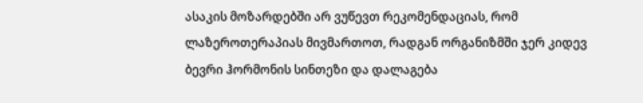ასაკის მოზარდებში არ ვუწევთ რეკომენდაციას, რომ ლაზეროთერაპიას მივმართოთ, რადგან ორგანიზმში ჯერ კიდევ ბევრი ჰორმონის სინთეზი და დალაგება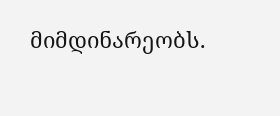მიმდინარეობს.